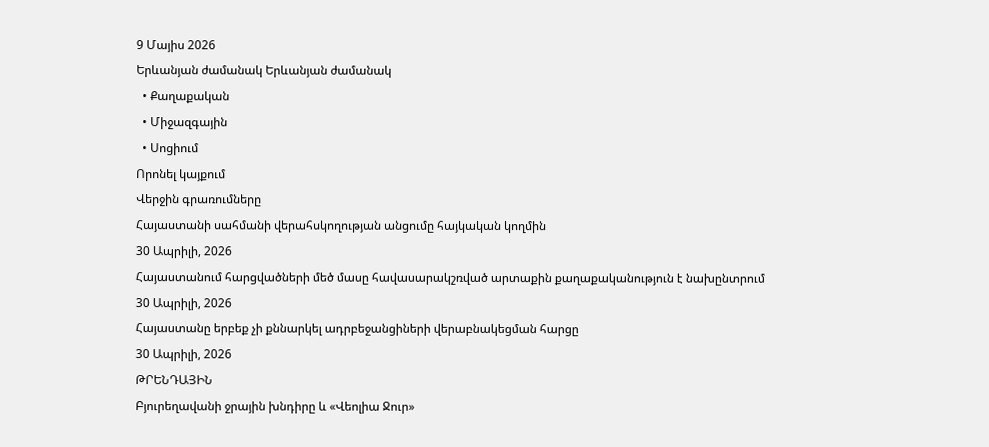9 Մայիս 2026
Երևանյան ժամանակ Երևանյան ժամանակ
  • Քաղաքական
  • Միջազգային
  • Սոցիում
Որոնել կայքում
Վերջին գրառումները
Հայաստանի սահմանի վերահսկողության անցումը հայկական կողմին
30 Ապրիլի, 2026
Հայաստանում հարցվածների մեծ մասը հավասարակշռված արտաքին քաղաքականություն է նախընտրում
30 Ապրիլի, 2026
Հայաստանը երբեք չի քննարկել ադրբեջանցիների վերաբնակեցման հարցը
30 Ապրիլի, 2026
ԹՐԵՆԴԱՅԻՆ
Բյուրեղավանի ջրային խնդիրը և «Վեոլիա Ջուր»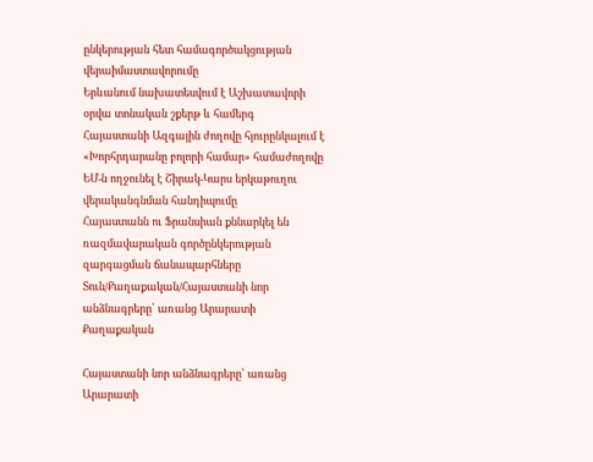ընկերության հետ համագործակցության վերաիմաստավորումը
Երևանում նախատեսվում է Աշխատավորի օրվա տոնական շքերթ և համերգ
Հայաստանի Ազգային ժողովը հյուրընկալում է «Խորհրդարանը բոլորի համար» համաժողովը
ԵՄ-ն ողջունել է Շիրակ-Կարս երկաթուղու վերականգնման հանդիպումը
Հայաստանն ու Ֆրանսիան քննարկել են ռազմավարական գործընկերության զարգացման ճանապարհները
Տուն/Քաղաքական/Հայաստանի նոր անձնագրերը՝ առանց Արարատի
Քաղաքական

Հայաստանի նոր անձնագրերը՝ առանց Արարատի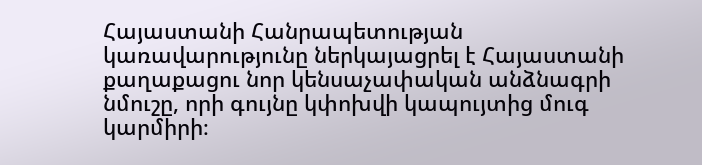Հայաստանի Հանրապետության կառավարությունը ներկայացրել է Հայաստանի քաղաքացու նոր կենսաչափական անձնագրի նմուշը, որի գույնը կփոխվի կապույտից մուգ կարմիրի։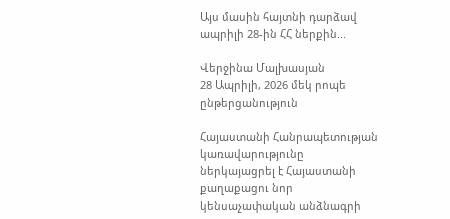Այս մասին հայտնի դարձավ ապրիլի 28-ին ՀՀ ներքին...

Վերջինա Մալխասյան
28 Ապրիլի, 2026 մեկ րոպե ընթերցանություն

Հայաստանի Հանրապետության կառավարությունը ներկայացրել է Հայաստանի քաղաքացու նոր կենսաչափական անձնագրի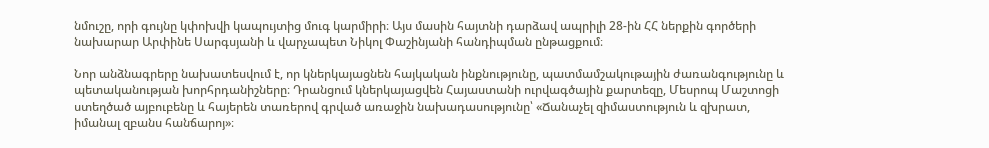նմուշը, որի գույնը կփոխվի կապույտից մուգ կարմիրի։ Այս մասին հայտնի դարձավ ապրիլի 28-ին ՀՀ ներքին գործերի նախարար Արփինե Սարգսյանի և վարչապետ Նիկոլ Փաշինյանի հանդիպման ընթացքում։

Նոր անձնագրերը նախատեսվում է, որ կներկայացնեն հայկական ինքնությունը, պատմամշակութային ժառանգությունը և պետականության խորհրդանիշները։ Դրանցում կներկայացվեն Հայաստանի ուրվագծային քարտեզը, Մեսրոպ Մաշտոցի ստեղծած այբուբենը և հայերեն տառերով գրված առաջին նախադասությունը՝ «Ճանաչել զիմաստություն և զխրատ, իմանալ զբանս հանճարոյ»։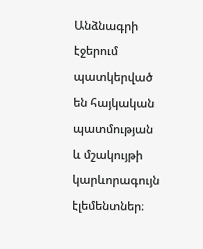Անձնագրի էջերում պատկերված են հայկական պատմության և մշակույթի կարևորագույն էլեմենտներ։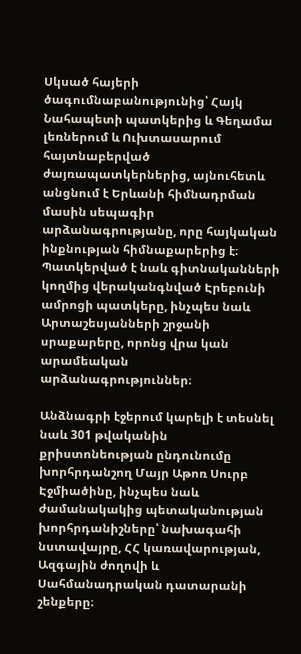Սկսած հայերի ծագումնաբանությունից՝ Հայկ Նահապետի պատկերից և Գեղամա լեռներում և Ուխտասարում հայտնաբերված ժայռապատկերներից, այնուհետև անցնում է Երևանի հիմնադրման մասին սեպագիր արձանագրությանը, որը հայկական ինքնության հիմնաքարերից է։ Պատկերված է նաև գիտնականների կողմից վերականգնված Էրեբունի ամրոցի պատկերը, ինչպես նաև Արտաշեսյանների շրջանի սրաքարերը, որոնց վրա կան արամեական արձանագրություններ։

Անձնագրի էջերում կարելի է տեսնել նաև 301 թվականին քրիստոնեության ընդունումը խորհրդանշող Մայր Աթոռ Սուրբ Էջմիածինը, ինչպես նաև ժամանակակից պետականության խորհրդանիշները՝ նախագահի նստավայրը, ՀՀ կառավարության, Ազգային ժողովի և Սահմանադրական դատարանի շենքերը։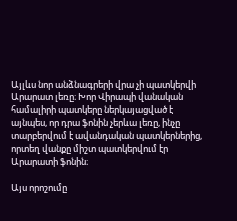Այլևս նոր անձնագրերի վրա չի պատկերվի Արարատ լեռը։ Խոր Վիրապի վանական համալիրի պատկերը ներկայացված է այնպես, որ դրա ֆոնին չերևա լեռը, ինչը տարբերվում է ավանդական պատկերներից, որտեղ վանքը միշտ պատկերվում էր Արարատի ֆոնին։

Այս որոշումը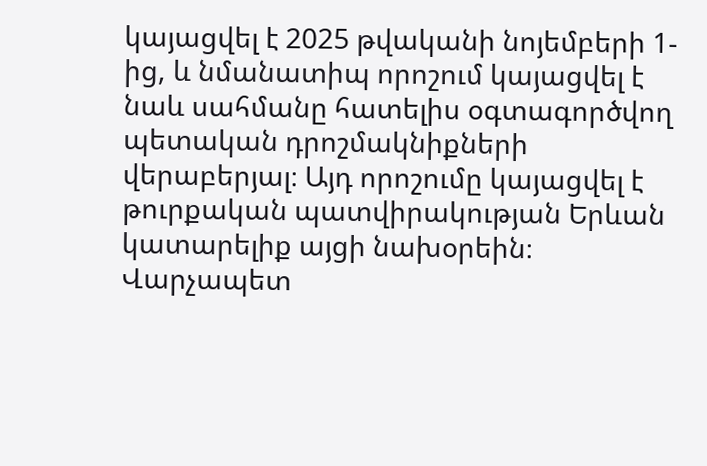կայացվել է 2025 թվականի նոյեմբերի 1-ից, և նմանատիպ որոշում կայացվել է նաև սահմանը հատելիս օգտագործվող պետական դրոշմակնիքների վերաբերյալ։ Այդ որոշումը կայացվել է թուրքական պատվիրակության Երևան կատարելիք այցի նախօրեին։ Վարչապետ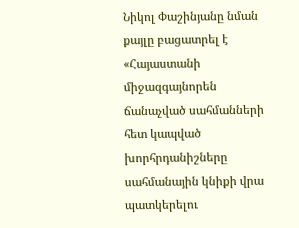Նիկոլ Փաշինյանը նման քայլը բացատրել է «Հայաստանի միջազգայնորեն ճանաչված սահմանների հետ կապված խորհրդանիշները սահմանային կնիքի վրա պատկերելու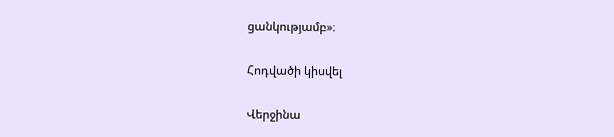ցանկությամբ»։

Հոդվածի կիսվել

Վերջինա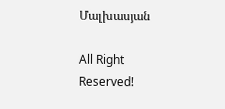Մալխասյան

All Right Reserved!